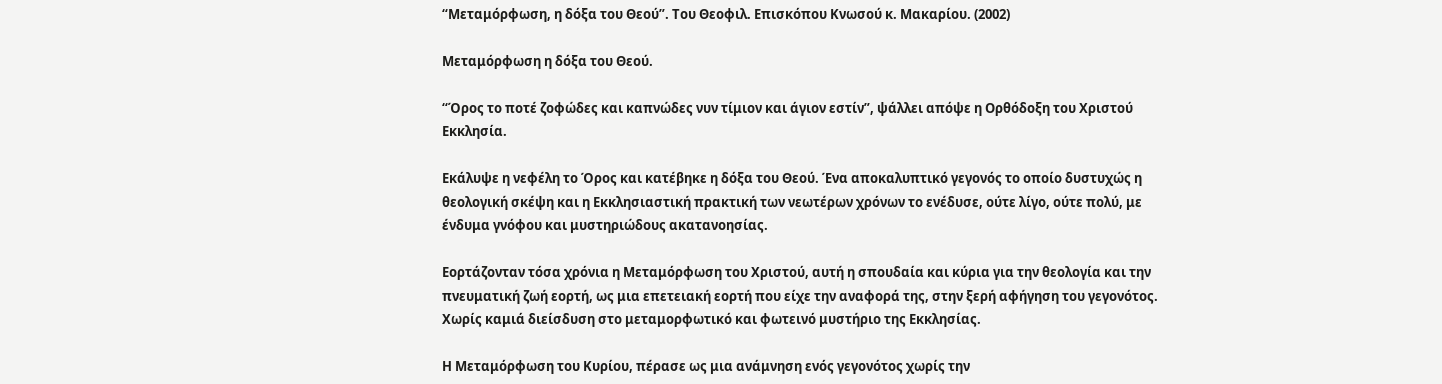“Μεταμόρφωση, η δόξα του Θεού”. Του Θεοφιλ. Επισκόπου Κνωσού κ. Μακαρίου. (2002)

Μεταμόρφωση η δόξα του Θεού.

“Όρος το ποτέ ζοφώδες και καπνώδες νυν τίμιον και άγιον εστίν”, ψάλλει απόψε η Ορθόδοξη του Χριστού Εκκλησία.

Εκάλυψε η νεφέλη το Όρος και κατέβηκε η δόξα του Θεού. Ένα αποκαλυπτικό γεγονός το οποίο δυστυχώς η θεολογική σκέψη και η Εκκλησιαστική πρακτική των νεωτέρων χρόνων το ενέδυσε, ούτε λίγο, ούτε πολύ, με ένδυμα γνόφου και μυστηριώδους ακατανοησίας.

Εορτάζονταν τόσα χρόνια η Μεταμόρφωση του Χριστού, αυτή η σπουδαία και κύρια για την θεολογία και την πνευματική ζωή εορτή, ως μια επετειακή εορτή που είχε την αναφορά της, στην ξερή αφήγηση του γεγονότος. Χωρίς καμιά διείσδυση στο μεταμορφωτικό και φωτεινό μυστήριο της Εκκλησίας.

Η Μεταμόρφωση του Κυρίου, πέρασε ως μια ανάμνηση ενός γεγονότος χωρίς την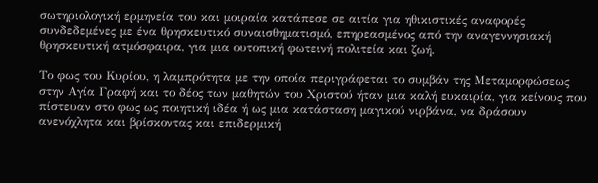σωτηριολογική ερμηνεία του και μοιραία κατάπεσε σε αιτία για ηθικιστικές αναφορές συνδεδεμένες με ένα θρησκευτικό συναισθηματισμό, επηρεασμένος από την αναγεννησιακή θρησκευτική ατμόσφαιρα, για μια ουτοπική φωτεινή πολιτεία και ζωή.

Το φως του Κυρίου, η λαμπρότητα με την οποία περιγράφεται το συμβάν της Μεταμορφώσεως στην Αγία Γραφή και το δέος των μαθητών του Χριστού ήταν μια καλή ευκαιρία, για κείνους που πίστευαν στο φως ως ποιητική ιδέα ή ως μια κατάσταση μαγικού νιρβάνα, να δράσουν  ανενόχλητα και βρίσκοντας και επιδερμική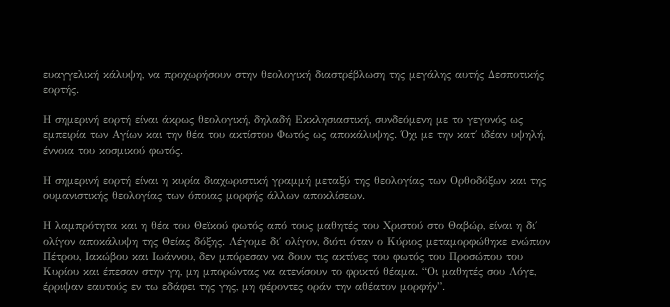ευαγγελική κάλυψη, να προχωρήσουν στην θεολογική διαστρέβλωση της μεγάλης αυτής Δεσποτικής εορτής.

Η σημερινή εορτή είναι άκρως θεολογική, δηλαδή Εκκλησιαστική, συνδεόμενη με το γεγονός ως εμπειρία των Αγίων και την θέα του ακτίστου Φωτός ως αποκάλυψης. Όχι με την κατ΄ ιδέαν υψηλή, έννοια του κοσμικού φωτός.

Η σημερινή εορτή είναι η κυρία διαχωριστική γραμμή μεταξύ της θεολογίας των Ορθοδόξων και της ουμανιστικής θεολογίας των όποιας μορφής άλλων αποκλίσεων.

Η λαμπρότητα και η θέα του Θεϊκού φωτός από τους μαθητές του Χριστού στο Θαβώρ, είναι η δι΄ ολίγον αποκάλυψη της Θείας δόξης. Λέγομε δι΄ ολίγον, διότι όταν ο Κύριος μεταμορφώθηκε ενώπιον Πέτρου, Ιακώβου και Ιωάννου, δεν μπόρεσαν να δουν τις ακτίνες του φωτός του Προσώπου του Κυρίου και έπεσαν στην γη, μη μπορώντας να ατενίσουν το φρικτό θέαμα. “Οι μαθητές σου Λόγε, έρριψαν εαυτούς εν τω εδάφει της γης, μη φέροντες οράν την αθέατον μορφήν”.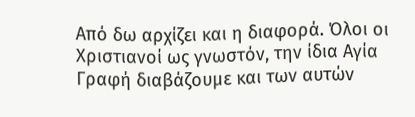Από δω αρχίζει και η διαφορά. Όλοι οι Χριστιανοί ως γνωστόν, την ίδια Αγία Γραφή διαβάζουμε και των αυτών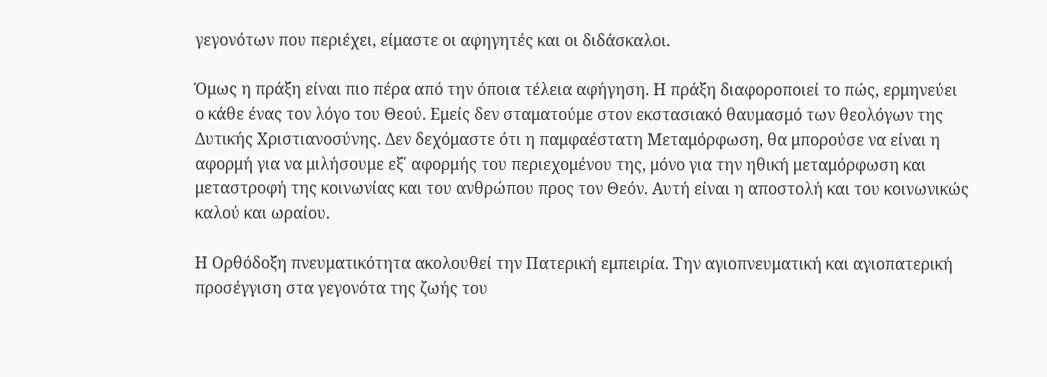γεγονότων που περιέχει, είμαστε οι αφηγητές και οι διδάσκαλοι.

Όμως η πράξη είναι πιο πέρα από την όποια τέλεια αφήγηση. Η πράξη διαφοροποιεί το πώς, ερμηνεύει ο κάθε ένας τον λόγο του Θεού. Εμείς δεν σταματούμε στον εκστασιακό θαυμασμό των θεολόγων της Δυτικής Χριστιανοσύνης. Δεν δεχόμαστε ότι η παμφαέστατη Μεταμόρφωση, θα μπορούσε να είναι η αφορμή για να μιλήσουμε εξ΄ αφορμής του περιεχομένου της, μόνο για την ηθική μεταμόρφωση και μεταστροφή της κοινωνίας και του ανθρώπου προς τον Θεόν. Αυτή είναι η αποστολή και του κοινωνικώς καλού και ωραίου.

Η Ορθόδοξη πνευματικότητα ακολουθεί την Πατερική εμπειρία. Την αγιοπνευματική και αγιοπατερική προσέγγιση στα γεγονότα της ζωής του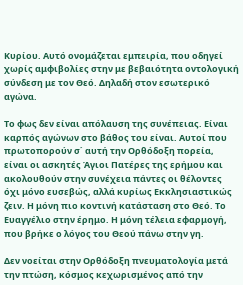Κυρίου. Αυτό ονομάζεται εμπειρία, που οδηγεί χωρίς αμφιβολίες στην με βεβαιότητα οντολογική σύνδεση με τον Θεό. Δηλαδή στον εσωτερικό αγώνα.

Το φως δεν είναι απόλαυση της συνέπειας. Είναι καρπός αγώνων στο βάθος του είναι. Αυτοί που πρωτοπορούν σ΄ αυτή την Ορθόδοξη πορεία, είναι οι ασκητές Άγιοι Πατέρες της ερήμου και ακολουθούν στην συνέχεια πάντες οι θέλοντες όχι μόνο ευσεβώς, αλλά κυρίως Εκκλησιαστικώς ζειν. Η μόνη πιο κοντινή κατάσταση στο Θεό. Το Ευαγγέλιο στην έρημο. Η μόνη τέλεια εφαρμογή, που βρήκε ο λόγος του Θεού πάνω στην γη.

Δεν νοείται στην Ορθόδοξη πνευματολογία μετά την πτώση, κόσμος κεχωρισμένος από την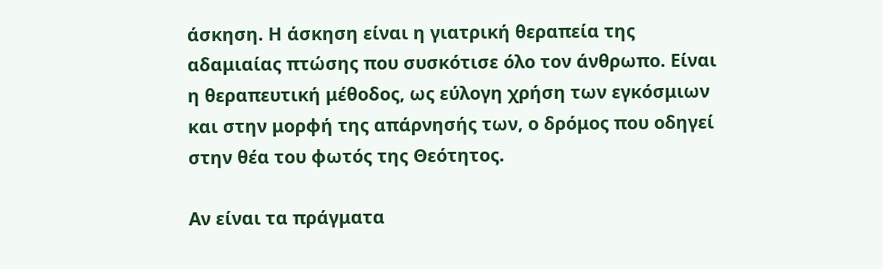άσκηση. Η άσκηση είναι η γιατρική θεραπεία της αδαμιαίας πτώσης που συσκότισε όλο τον άνθρωπο. Είναι η θεραπευτική μέθοδος, ως εύλογη χρήση των εγκόσμιων και στην μορφή της απάρνησής των, ο δρόμος που οδηγεί στην θέα του φωτός της Θεότητος.

Αν είναι τα πράγματα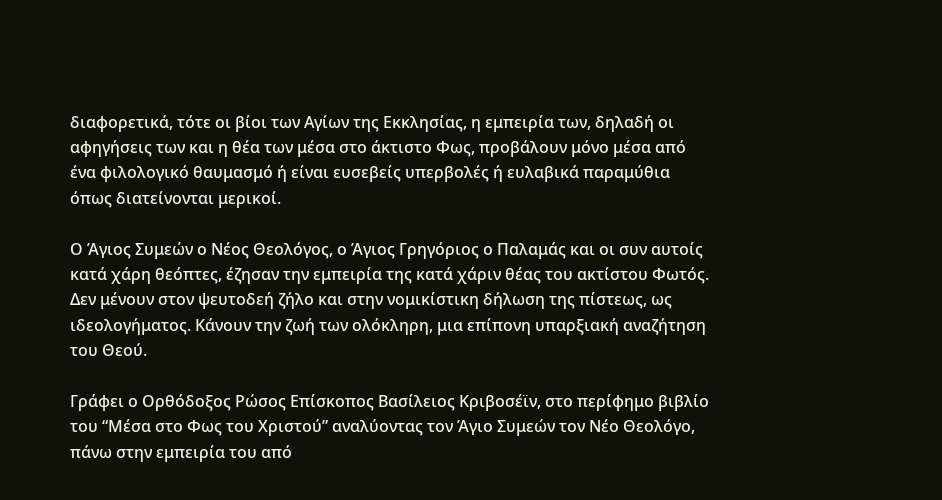διαφορετικά, τότε οι βίοι των Αγίων της Εκκλησίας, η εμπειρία των, δηλαδή οι αφηγήσεις των και η θέα των μέσα στο άκτιστο Φως, προβάλουν μόνο μέσα από ένα φιλολογικό θαυμασμό ή είναι ευσεβείς υπερβολές ή ευλαβικά παραμύθια όπως διατείνονται μερικοί.

Ο Άγιος Συμεών ο Νέος Θεολόγος, ο Άγιος Γρηγόριος ο Παλαμάς και οι συν αυτοίς κατά χάρη θεόπτες, έζησαν την εμπειρία της κατά χάριν θέας του ακτίστου Φωτός. Δεν μένουν στον ψευτοδεή ζήλο και στην νομικίστικη δήλωση της πίστεως, ως ιδεολογήματος. Κάνουν την ζωή των ολόκληρη, μια επίπονη υπαρξιακή αναζήτηση του Θεού.

Γράφει ο Ορθόδοξος Ρώσος Επίσκοπος Βασίλειος Κριβοσέϊν, στο περίφημο βιβλίο του “Μέσα στο Φως του Χριστού” αναλύοντας τον Άγιο Συμεών τον Νέο Θεολόγο, πάνω στην εμπειρία του από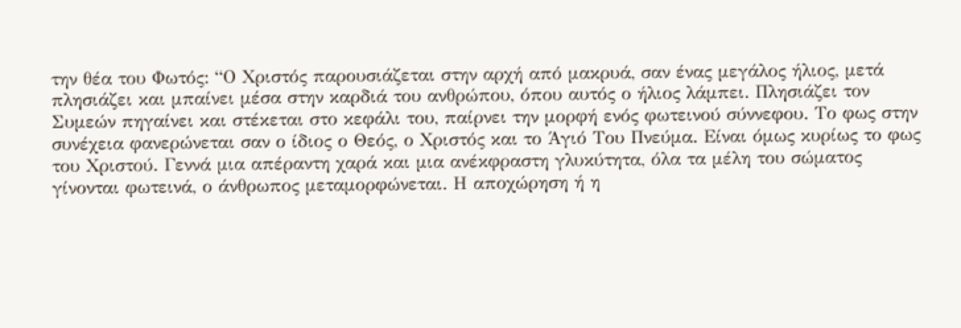την θέα του Φωτός: “Ο Χριστός παρουσιάζεται στην αρχή από μακρυά, σαν ένας μεγάλος ήλιος, μετά πλησιάζει και μπαίνει μέσα στην καρδιά του ανθρώπου, όπου αυτός ο ήλιος λάμπει. Πλησιάζει τον Συμεών πηγαίνει και στέκεται στο κεφάλι του, παίρνει την μορφή ενός φωτεινού σύννεφου. Το φως στην συνέχεια φανερώνεται σαν ο ίδιος ο Θεός, ο Χριστός και το Άγιό Του Πνεύμα. Είναι όμως κυρίως το φως του Χριστού. Γεννά μια απέραντη χαρά και μια ανέκφραστη γλυκύτητα, όλα τα μέλη του σώματος γίνονται φωτεινά, ο άνθρωπος μεταμορφώνεται. Η αποχώρηση ή η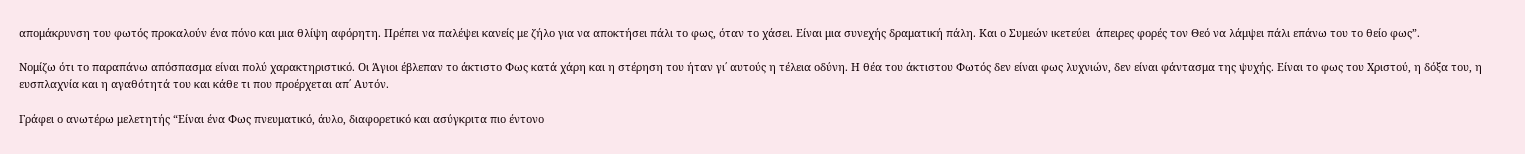απομάκρυνση του φωτός προκαλούν ένα πόνο και μια θλίψη αφόρητη. Πρέπει να παλέψει κανείς με ζήλο για να αποκτήσει πάλι το φως, όταν το χάσει. Είναι μια συνεχής δραματική πάλη. Και ο Συμεών ικετεύει  άπειρες φορές τον Θεό να λάμψει πάλι επάνω του το θείο φως”.

Νομίζω ότι το παραπάνω απόσπασμα είναι πολύ χαρακτηριστικό. Οι Άγιοι έβλεπαν το άκτιστο Φως κατά χάρη και η στέρηση του ήταν γι΄ αυτούς η τέλεια οδύνη. Η θέα του άκτιστου Φωτός δεν είναι φως λυχνιών, δεν είναι φάντασμα της ψυχής. Είναι το φως του Χριστού, η δόξα του, η ευσπλαχνία και η αγαθότητά του και κάθε τι που προέρχεται απ΄ Αυτόν.

Γράφει ο ανωτέρω μελετητής “Είναι ένα Φως πνευματικό, άυλο, διαφορετικό και ασύγκριτα πιο έντονο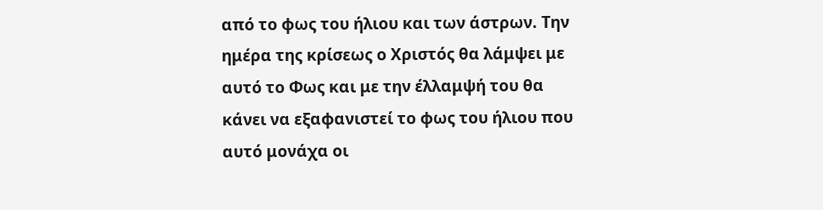από το φως του ήλιου και των άστρων. Την ημέρα της κρίσεως ο Χριστός θα λάμψει με αυτό το Φως και με την έλλαμψή του θα κάνει να εξαφανιστεί το φως του ήλιου που αυτό μονάχα οι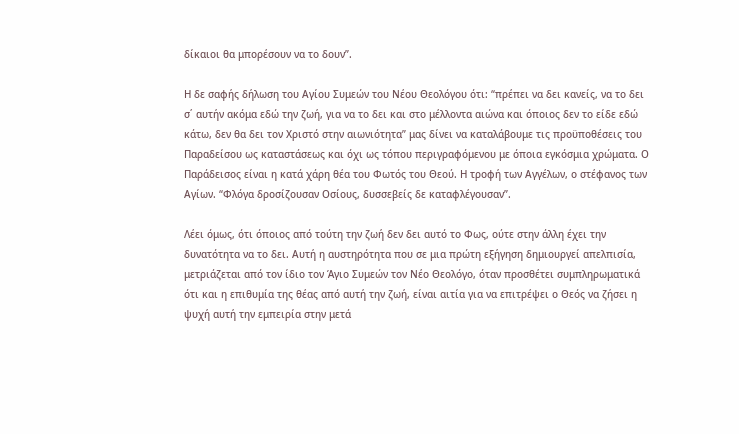δίκαιοι θα μπορέσουν να το δουν”.

Η δε σαφής δήλωση του Αγίου Συμεών του Νέου Θεολόγου ότι: “πρέπει να δει κανείς, να το δει σ΄ αυτήν ακόμα εδώ την ζωή, για να το δει και στο μέλλοντα αιώνα και όποιος δεν το είδε εδώ κάτω, δεν θα δει τον Χριστό στην αιωνιότητα” μας δίνει να καταλάβουμε τις προϋποθέσεις του Παραδείσου ως καταστάσεως και όχι ως τόπου περιγραφόμενου με όποια εγκόσμια χρώματα. Ο Παράδεισος είναι η κατά χάρη θέα του Φωτός του Θεού. Η τροφή των Αγγέλων, ο στέφανος των Αγίων. “Φλόγα δροσίζουσαν Οσίους, δυσσεβείς δε καταφλέγουσαν”.

Λέει όμως, ότι όποιος από τούτη την ζωή δεν δει αυτό το Φως, ούτε στην άλλη έχει την δυνατότητα να το δει. Αυτή η αυστηρότητα που σε μια πρώτη εξήγηση δημιουργεί απελπισία, μετριάζεται από τον ίδιο τον Άγιο Συμεών τον Νέο Θεολόγο, όταν προσθέτει συμπληρωματικά ότι και η επιθυμία της θέας από αυτή την ζωή, είναι αιτία για να επιτρέψει ο Θεός να ζήσει η ψυχή αυτή την εμπειρία στην μετά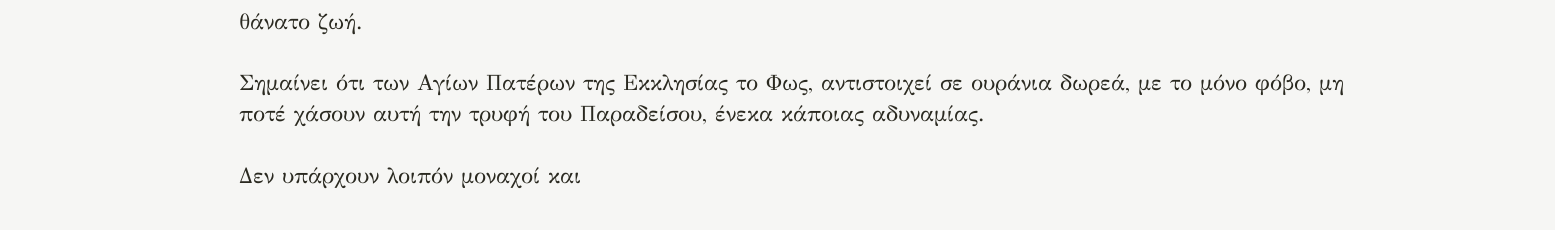θάνατο ζωή.

Σημαίνει ότι των Αγίων Πατέρων της Εκκλησίας το Φως, αντιστοιχεί σε ουράνια δωρεά, με το μόνο φόβο, μη ποτέ χάσουν αυτή την τρυφή του Παραδείσου, ένεκα κάποιας αδυναμίας.

Δεν υπάρχουν λοιπόν μοναχοί και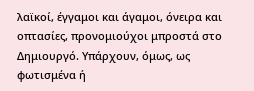λαϊκοί, έγγαμοι και άγαμοι, όνειρα και οπτασίες, προνομιούχοι μπροστά στο Δημιουργό. Υπάρχουν, όμως, ως φωτισμένα ή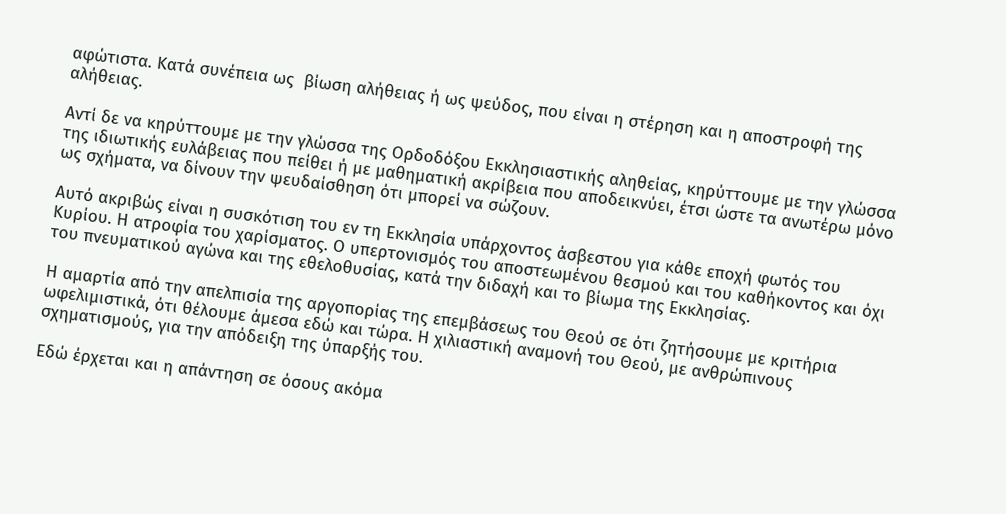αφώτιστα. Κατά συνέπεια ως  βίωση αλήθειας ή ως ψεύδος, που είναι η στέρηση και η αποστροφή της αλήθειας.

Αντί δε να κηρύττουμε με την γλώσσα της Ορδοδόξου Εκκλησιαστικής αληθείας, κηρύττουμε με την γλώσσα της ιδιωτικής ευλάβειας που πείθει ή με μαθηματική ακρίβεια που αποδεικνύει, έτσι ώστε τα ανωτέρω μόνο ως σχήματα, να δίνουν την ψευδαίσθηση ότι μπορεί να σώζουν.

Αυτό ακριβώς είναι η συσκότιση του εν τη Εκκλησία υπάρχοντος άσβεστου για κάθε εποχή φωτός του Κυρίου. Η ατροφία του χαρίσματος. Ο υπερτονισμός του αποστεωμένου θεσμού και του καθήκοντος και όχι του πνευματικού αγώνα και της εθελοθυσίας, κατά την διδαχή και το βίωμα της Εκκλησίας.

Η αμαρτία από την απελπισία της αργοπορίας της επεμβάσεως του Θεού σε ότι ζητήσουμε με κριτήρια ωφελιμιστικά, ότι θέλουμε άμεσα εδώ και τώρα. Η χιλιαστική αναμονή του Θεού, με ανθρώπινους σχηματισμούς, για την απόδειξη της ύπαρξής του.

Εδώ έρχεται και η απάντηση σε όσους ακόμα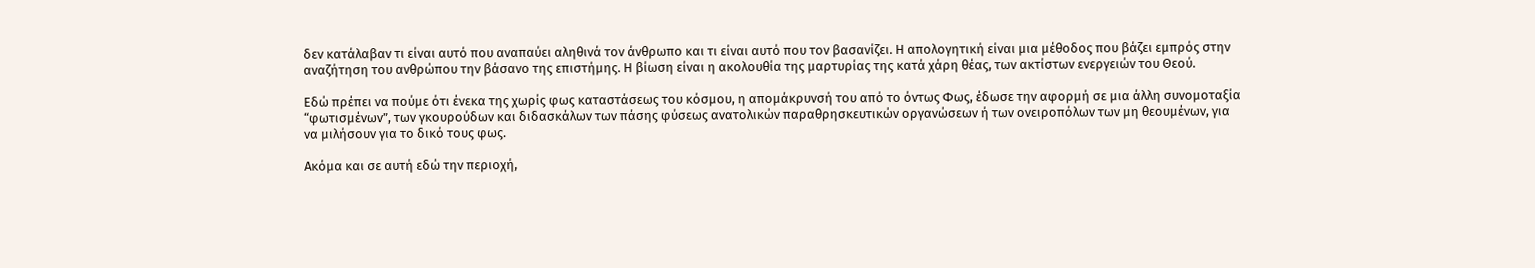δεν κατάλαβαν τι είναι αυτό που αναπαύει αληθινά τον άνθρωπο και τι είναι αυτό που τον βασανίζει. Η απολογητική είναι μια μέθοδος που βάζει εμπρός στην αναζήτηση του ανθρώπου την βάσανο της επιστήμης. Η βίωση είναι η ακολουθία της μαρτυρίας της κατά χάρη θέας, των ακτίστων ενεργειών του Θεού.

Εδώ πρέπει να πούμε ότι ένεκα της χωρίς φως καταστάσεως του κόσμου, η απομάκρυνσή του από το όντως Φως, έδωσε την αφορμή σε μια άλλη συνομοταξία “φωτισμένων”, των γκουρούδων και διδασκάλων των πάσης φύσεως ανατολικών παραθρησκευτικών οργανώσεων ή των ονειροπόλων των μη θεουμένων, για να μιλήσουν για το δικό τους φως.

Ακόμα και σε αυτή εδώ την περιοχή,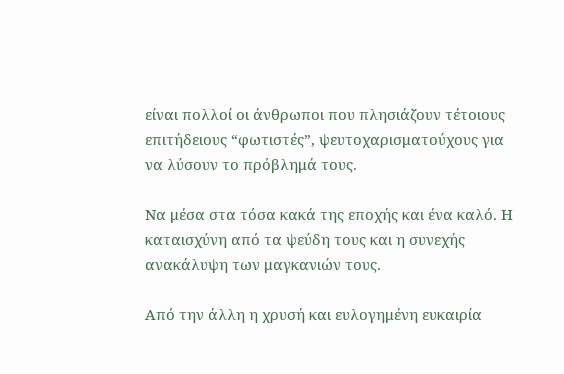είναι πολλοί οι άνθρωποι που πλησιάζουν τέτοιους επιτήδειους “φωτιστές”, ψευτοχαρισματούχους για να λύσουν το πρόβλημά τους.

Να μέσα στα τόσα κακά της εποχής και ένα καλό. Η καταισχύνη από τα ψεύδη τους και η συνεχής ανακάλυψη των μαγκανιών τους.

Από την άλλη η χρυσή και ευλογημένη ευκαιρία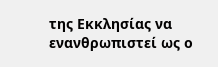της Εκκλησίας να ενανθρωπιστεί ως ο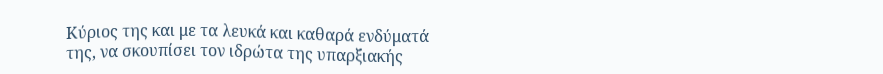Κύριος της και με τα λευκά και καθαρά ενδύματά της, να σκουπίσει τον ιδρώτα της υπαρξιακής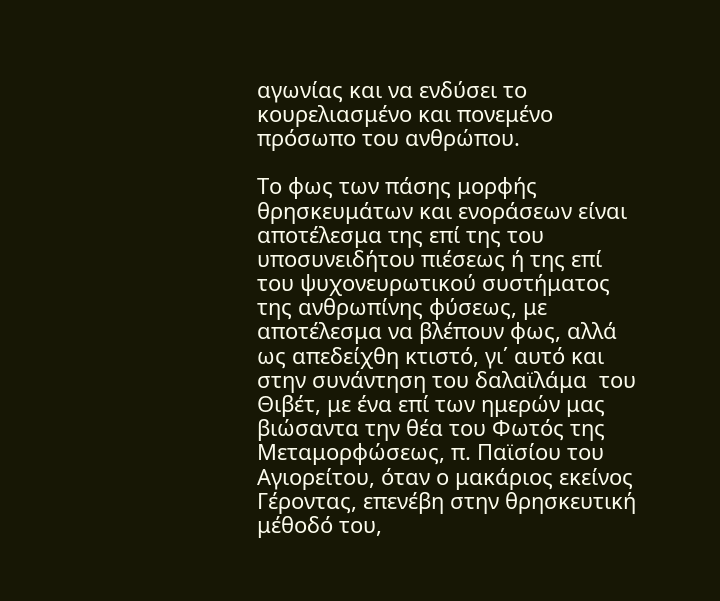αγωνίας και να ενδύσει το κουρελιασμένο και πονεμένο πρόσωπο του ανθρώπου.

Το φως των πάσης μορφής θρησκευμάτων και ενοράσεων είναι αποτέλεσμα της επί της του υποσυνειδήτου πιέσεως ή της επί του ψυχονευρωτικού συστήματος της ανθρωπίνης φύσεως, με αποτέλεσμα να βλέπουν φως, αλλά ως απεδείχθη κτιστό, γι΄ αυτό και στην συνάντηση του δαλαϊλάμα  του Θιβέτ, με ένα επί των ημερών μας βιώσαντα την θέα του Φωτός της Μεταμορφώσεως, π. Παϊσίου του Αγιορείτου, όταν ο μακάριος εκείνος Γέροντας, επενέβη στην θρησκευτική μέθοδό του,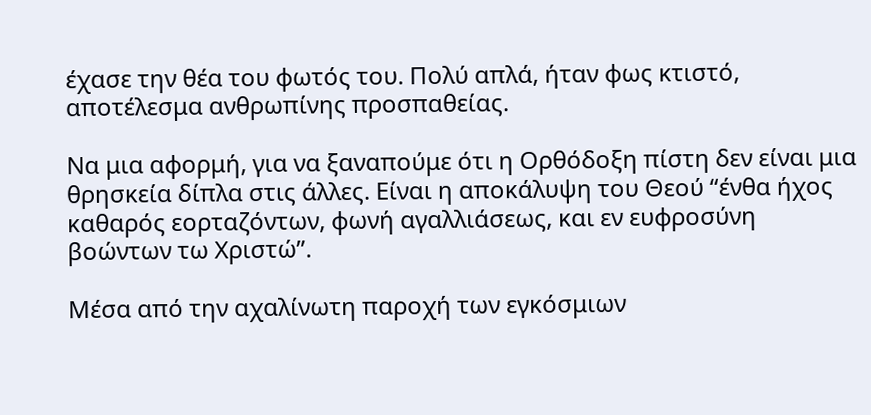έχασε την θέα του φωτός του. Πολύ απλά, ήταν φως κτιστό, αποτέλεσμα ανθρωπίνης προσπαθείας.

Να μια αφορμή, για να ξαναπούμε ότι η Ορθόδοξη πίστη δεν είναι μια θρησκεία δίπλα στις άλλες. Είναι η αποκάλυψη του Θεού “ένθα ήχος καθαρός εορταζόντων, φωνή αγαλλιάσεως, και εν ευφροσύνη βοώντων τω Χριστώ”.

Μέσα από την αχαλίνωτη παροχή των εγκόσμιων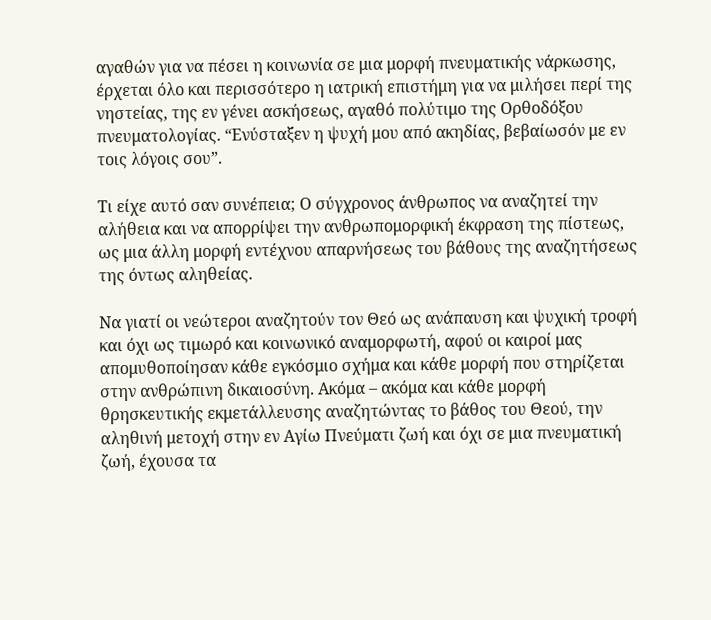αγαθών για να πέσει η κοινωνία σε μια μορφή πνευματικής νάρκωσης, έρχεται όλο και περισσότερο η ιατρική επιστήμη για να μιλήσει περί της νηστείας, της εν γένει ασκήσεως, αγαθό πολύτιμο της Ορθοδόξου πνευματολογίας. “Ενύσταξεν η ψυχή μου από ακηδίας, βεβαίωσόν με εν τοις λόγοις σου”.

Τι είχε αυτό σαν συνέπεια; Ο σύγχρονος άνθρωπος να αναζητεί την αλήθεια και να απορρίψει την ανθρωπομορφική έκφραση της πίστεως, ως μια άλλη μορφή εντέχνου απαρνήσεως του βάθους της αναζητήσεως της όντως αληθείας.

Να γιατί οι νεώτεροι αναζητούν τον Θεό ως ανάπαυση και ψυχική τροφή και όχι ως τιμωρό και κοινωνικό αναμορφωτή, αφού οι καιροί μας απομυθοποίησαν κάθε εγκόσμιο σχήμα και κάθε μορφή που στηρίζεται στην ανθρώπινη δικαιοσύνη. Ακόμα – ακόμα και κάθε μορφή θρησκευτικής εκμετάλλευσης αναζητώντας το βάθος του Θεού, την αληθινή μετοχή στην εν Αγίω Πνεύματι ζωή και όχι σε μια πνευματική ζωή, έχουσα τα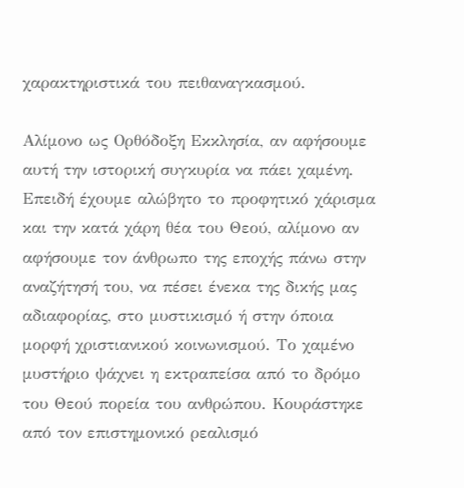χαρακτηριστικά του πειθαναγκασμού.

Αλίμονο ως Ορθόδοξη Εκκλησία, αν αφήσουμε αυτή την ιστορική συγκυρία να πάει χαμένη. Επειδή έχουμε αλώβητο το προφητικό χάρισμα και την κατά χάρη θέα του Θεού, αλίμονο αν αφήσουμε τον άνθρωπο της εποχής πάνω στην αναζήτησή του, να πέσει ένεκα της δικής μας αδιαφορίας, στο μυστικισμό ή στην όποια μορφή χριστιανικού κοινωνισμού. Το χαμένο μυστήριο ψάχνει η εκτραπείσα από το δρόμο του Θεού πορεία του ανθρώπου. Κουράστηκε από τον επιστημονικό ρεαλισμό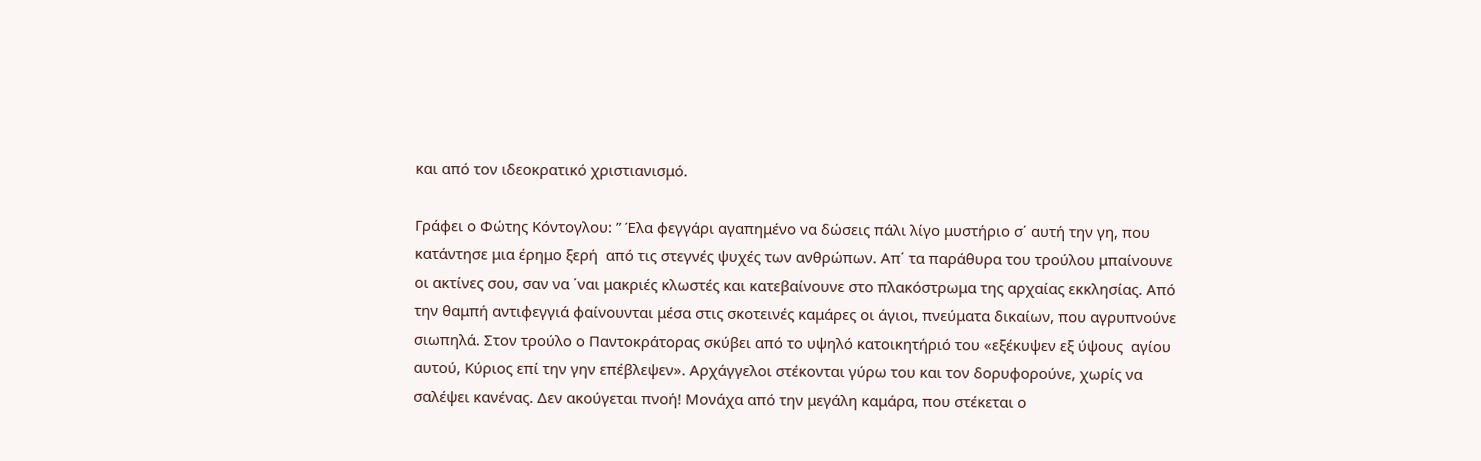και από τον ιδεοκρατικό χριστιανισμό.

Γράφει ο Φώτης Κόντογλου: ” Έλα φεγγάρι αγαπημένο να δώσεις πάλι λίγο μυστήριο σ΄ αυτή την γη, που κατάντησε μια έρημο ξερή  από τις στεγνές ψυχές των ανθρώπων. Απ΄ τα παράθυρα του τρούλου μπαίνουνε οι ακτίνες σου, σαν να ΄ναι μακριές κλωστές και κατεβαίνουνε στο πλακόστρωμα της αρχαίας εκκλησίας. Από την θαμπή αντιφεγγιά φαίνουνται μέσα στις σκοτεινές καμάρες οι άγιοι, πνεύματα δικαίων, που αγρυπνούνε σιωπηλά. Στον τρούλο ο Παντοκράτορας σκύβει από το υψηλό κατοικητήριό του «εξέκυψεν εξ ύψους  αγίου αυτού, Κύριος επί την γην επέβλεψεν». Αρχάγγελοι στέκονται γύρω του και τον δορυφορούνε, χωρίς να σαλέψει κανένας. Δεν ακούγεται πνοή! Μονάχα από την μεγάλη καμάρα, που στέκεται ο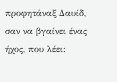προφητάναξ Δαυίδ, σαν να βγαίνει ένας ήχος, που λέει: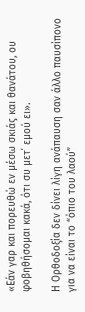«Εάν γαρ και πορευθώ εν μέσω σκιάς και θανάτου, ου φοβηθήσομαι κακά, ότι συ μετ΄ εμού ει».

Η Ορθοδοξία δεν δίνει λίγη ανάπαυση σαν άλλο παυσίπονο για να είναι το “όπιο του λαού”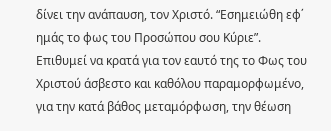δίνει την ανάπαυση, τον Χριστό. “Εσημειώθη εφ΄ ημάς το φως του Προσώπου σου Κύριε”. Επιθυμεί να κρατά για τον εαυτό της το Φως του Χριστού άσβεστο και καθόλου παραμορφωμένο, για την κατά βάθος μεταμόρφωση, την θέωση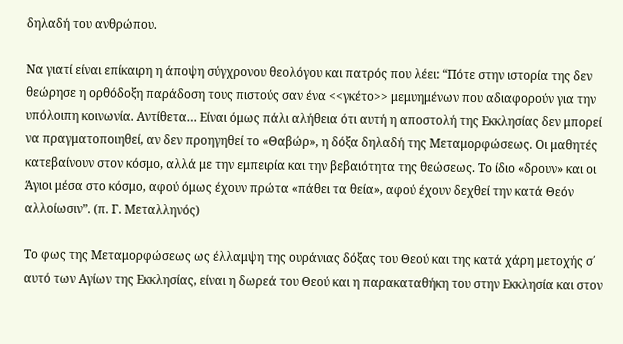δηλαδή του ανθρώπου.

Να γιατί είναι επίκαιρη η άποψη σύγχρονου θεολόγου και πατρός που λέει: “Πότε στην ιστορία της δεν θεώρησε η ορθόδοξη παράδοση τους πιστούς σαν ένα <<γκέτο>> μεμυημένων που αδιαφορούν για την υπόλοιπη κοινωνία. Αντίθετα… Είναι όμως πάλι αλήθεια ότι αυτή η αποστολή της Εκκλησίας δεν μπορεί να πραγματοποιηθεί, αν δεν προηγηθεί το «Θαβώρ», η δόξα δηλαδή της Μεταμορφώσεως. Οι μαθητές κατεβαίνουν στον κόσμο, αλλά με την εμπειρία και την βεβαιότητα της θεώσεως. Το ίδιο «δρουν» και οι Άγιοι μέσα στο κόσμο, αφού όμως έχουν πρώτα «πάθει τα θεία», αφού έχουν δεχθεί την κατά Θεόν αλλοίωσιν”. (π. Γ. Μεταλληνός)

Το φως της Μεταμορφώσεως ως έλλαμψη της ουράνιας δόξας του Θεού και της κατά χάρη μετοχής σ΄ αυτό των Αγίων της Εκκλησίας, είναι η δωρεά του Θεού και η παρακαταθήκη του στην Εκκλησία και στον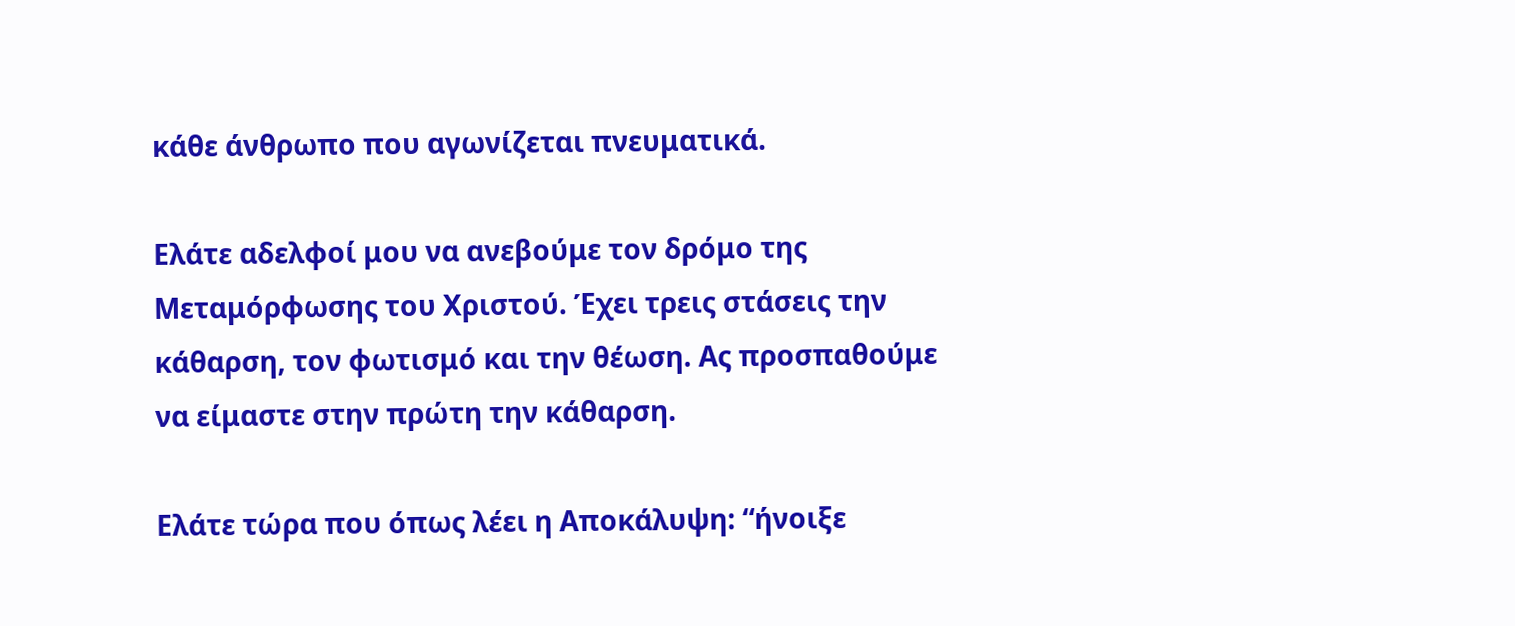κάθε άνθρωπο που αγωνίζεται πνευματικά.

Ελάτε αδελφοί μου να ανεβούμε τον δρόμο της Μεταμόρφωσης του Χριστού. Έχει τρεις στάσεις την κάθαρση, τον φωτισμό και την θέωση. Ας προσπαθούμε να είμαστε στην πρώτη την κάθαρση.

Ελάτε τώρα που όπως λέει η Αποκάλυψη: “ήνοιξε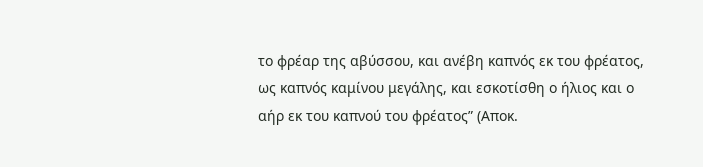το φρέαρ της αβύσσου, και ανέβη καπνός εκ του φρέατος, ως καπνός καμίνου μεγάλης, και εσκοτίσθη ο ήλιος και ο αήρ εκ του καπνού του φρέατος” (Αποκ.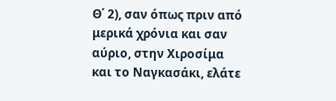Θ΄ 2), σαν όπως πριν από μερικά χρόνια και σαν αύριο, στην Χιροσίμα και το Ναγκασάκι, ελάτε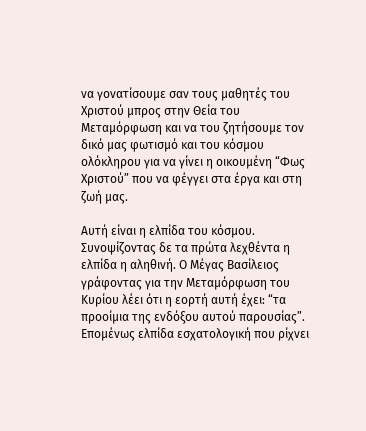να γονατίσουμε σαν τους μαθητές του Χριστού μπρος στην Θεία του Μεταμόρφωση και να του ζητήσουμε τον δικό μας φωτισμό και του κόσμου ολόκληρου για να γίνει η οικουμένη “Φως Χριστού” που να φέγγει στα έργα και στη ζωή μας.

Αυτή είναι η ελπίδα του κόσμου. Συνοψίζοντας δε τα πρώτα λεχθέντα η ελπίδα η αληθινή. Ο Μέγας Βασίλειος γράφοντας για την Μεταμόρφωση του Κυρίου λέει ότι η εορτή αυτή έχει: “τα προοίμια της ενδόξου αυτού παρουσίας”. Επομένως ελπίδα εσχατολογική που ρίχνει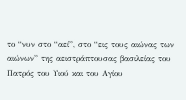το “νυν στο “αεί”, στο “εις τους αιώνας των αιώνων” της αειστράπτουσας βασιλείας του Πατρός του Υιού και του Αγίου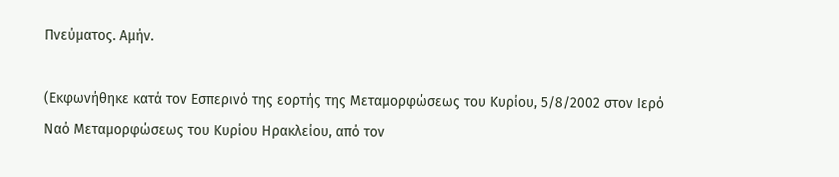Πνεύματος. Αμήν.

(Εκφωνήθηκε κατά τον Εσπερινό της εορτής της Μεταμορφώσεως του Κυρίου, 5/8/2002 στον Ιερό Ναό Μεταμορφώσεως του Κυρίου Ηρακλείου, από τον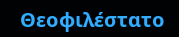Θεοφιλέστατο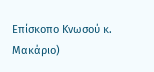Επίσκοπο Κνωσού κ. Μακάριο)